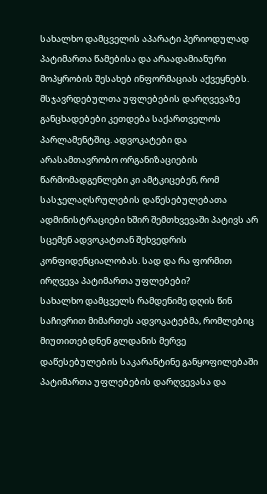სახალხო დამცველის აპარატი პერიოდულად პატიმართა წამებისა და არაადამიანური მოპყრობის შესახებ ინფორმაციას აქვეყნებს. მსჯავრდებულთა უფლებების დარღვევაზე განცხადებები კეთდება საქართველოს პარლამენტშიც. ადვოკატები და არასამთავრობო ორგანიზაციების წარმომადგენლები კი ამტკიცებენ, რომ სასჯელაღსრულების დაწესებულებათა ადმინისტრაციები ხშირ შემთხვევაში პატივს არ სცემენ ადვოკატთან შეხვედრის კონფიდენციალობას. სად და რა ფორმით ირღვევა პატიმართა უფლებები?
სახალხო დამცველს რამდენიმე დღის წინ საჩივრით მიმართეს ადვოკატებმა, რომლებიც მიუთითებდნენ გლდანის მერვე დაწესებულების საკარანტინე განყოფილებაში პატიმართა უფლებების დარღვევასა და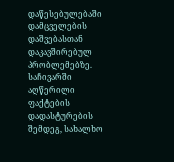დაწესებულებაში დამცველების დაშვებასთან დაკავშირებულ პრობლემებზე. საჩივარში აღწერილი ფაქტების დადასტურების შემდეგ, სახალხო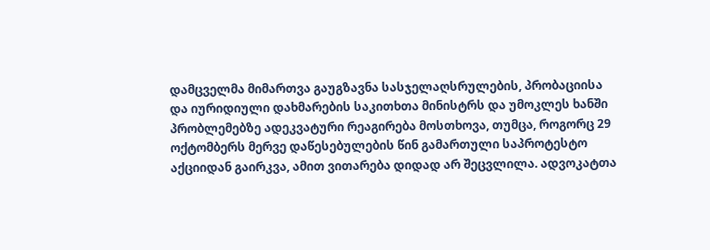დამცველმა მიმართვა გაუგზავნა სასჯელაღსრულების, პრობაციისა და იურიდიული დახმარების საკითხთა მინისტრს და უმოკლეს ხანში პრობლემებზე ადეკვატური რეაგირება მოსთხოვა, თუმცა, როგორც 29 ოქტომბერს მერვე დაწესებულების წინ გამართული საპროტესტო აქციიდან გაირკვა, ამით ვითარება დიდად არ შეცვლილა. ადვოკატთა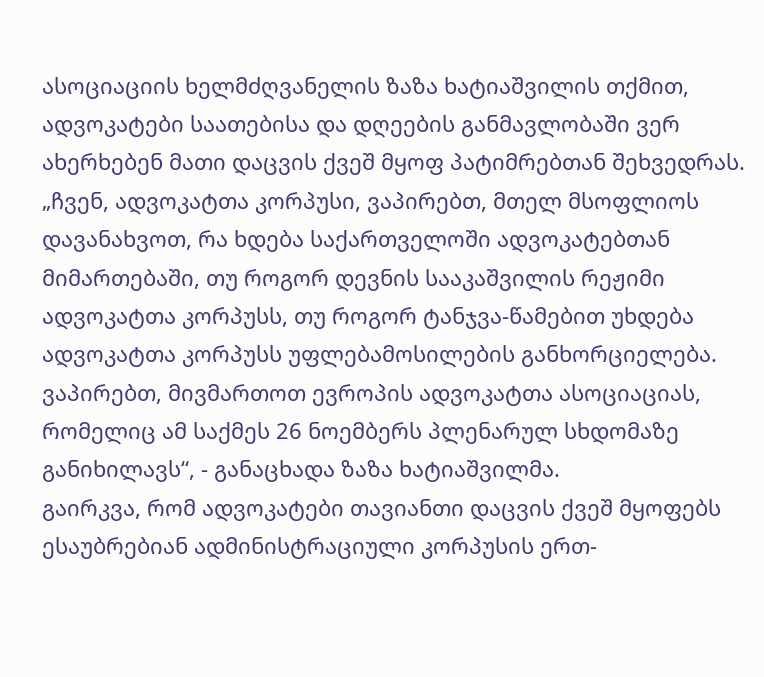ასოციაციის ხელმძღვანელის ზაზა ხატიაშვილის თქმით, ადვოკატები საათებისა და დღეების განმავლობაში ვერ ახერხებენ მათი დაცვის ქვეშ მყოფ პატიმრებთან შეხვედრას.
„ჩვენ, ადვოკატთა კორპუსი, ვაპირებთ, მთელ მსოფლიოს დავანახვოთ, რა ხდება საქართველოში ადვოკატებთან მიმართებაში, თუ როგორ დევნის სააკაშვილის რეჟიმი ადვოკატთა კორპუსს, თუ როგორ ტანჯვა-წამებით უხდება ადვოკატთა კორპუსს უფლებამოსილების განხორციელება. ვაპირებთ, მივმართოთ ევროპის ადვოკატთა ასოციაციას, რომელიც ამ საქმეს 26 ნოემბერს პლენარულ სხდომაზე განიხილავს“, - განაცხადა ზაზა ხატიაშვილმა.
გაირკვა, რომ ადვოკატები თავიანთი დაცვის ქვეშ მყოფებს ესაუბრებიან ადმინისტრაციული კორპუსის ერთ-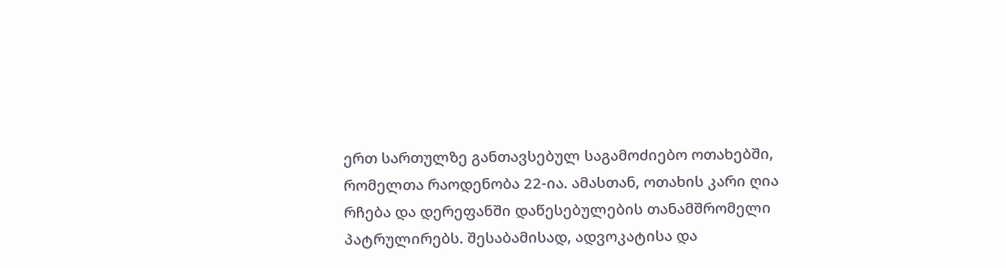ერთ სართულზე განთავსებულ საგამოძიებო ოთახებში, რომელთა რაოდენობა 22-ია. ამასთან, ოთახის კარი ღია რჩება და დერეფანში დაწესებულების თანამშრომელი პატრულირებს. შესაბამისად, ადვოკატისა და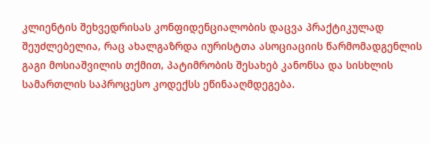კლიენტის შეხვედრისას კონფიდენციალობის დაცვა პრაქტიკულად შეუძლებელია, რაც ახალგაზრდა იურისტთა ასოციაციის წარმომადგენლის გაგი მოსიაშვილის თქმით, პატიმრობის შესახებ კანონსა და სისხლის სამართლის საპროცესო კოდექსს ეწინააღმდეგება.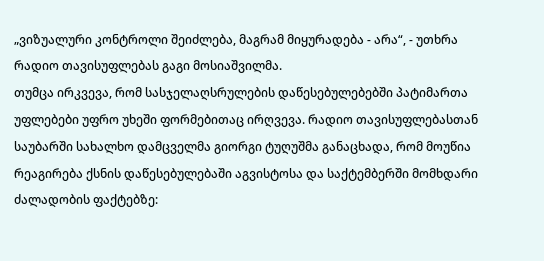„ვიზუალური კონტროლი შეიძლება, მაგრამ მიყურადება - არა“, - უთხრა რადიო თავისუფლებას გაგი მოსიაშვილმა.
თუმცა ირკვევა, რომ სასჯელაღსრულების დაწესებულებებში პატიმართა უფლებები უფრო უხეში ფორმებითაც ირღვევა. რადიო თავისუფლებასთან საუბარში სახალხო დამცველმა გიორგი ტუღუშმა განაცხადა, რომ მოუწია რეაგირება ქსნის დაწესებულებაში აგვისტოსა და საქტემბერში მომხდარი ძალადობის ფაქტებზე: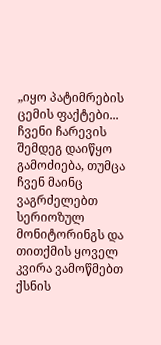„იყო პატიმრების ცემის ფაქტები... ჩვენი ჩარევის შემდეგ დაიწყო გამოძიება, თუმცა ჩვენ მაინც ვაგრძელებთ სერიოზულ მონიტორინგს და თითქმის ყოველ კვირა ვამოწმებთ ქსნის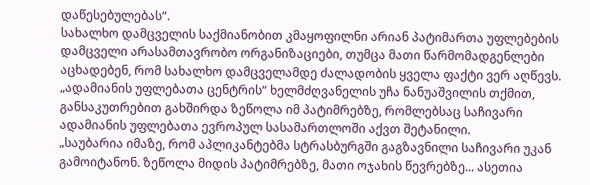დაწესებულებას“.
სახალხო დამცველის საქმიანობით კმაყოფილნი არიან პატიმართა უფლებების დამცველი არასამთავრობო ორგანიზაციები, თუმცა მათი წარმომადგენლები აცხადებენ, რომ სახალხო დამცველამდე ძალადობის ყველა ფაქტი ვერ აღწევს. „ადამიანის უფლებათა ცენტრის“ ხელმძღვანელის უჩა ნანუაშვილის თქმით, განსაკუთრებით გახშირდა ზეწოლა იმ პატიმრებზე, რომლებსაც საჩივარი ადამიანის უფლებათა ევროპულ სასამართლოში აქვთ შეტანილი.
„საუბარია იმაზე, რომ აპლიკანტებმა სტრასბურგში გაგზავნილი საჩივარი უკან გამოიტანონ. ზეწოლა მიდის პატიმრებზე, მათი ოჯახის წევრებზე... ასეთია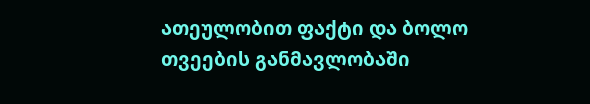ათეულობით ფაქტი და ბოლო თვეების განმავლობაში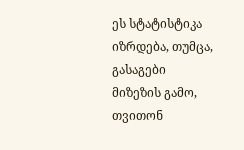ეს სტატისტიკა იზრდება, თუმცა, გასაგები მიზეზის გამო, თვითონ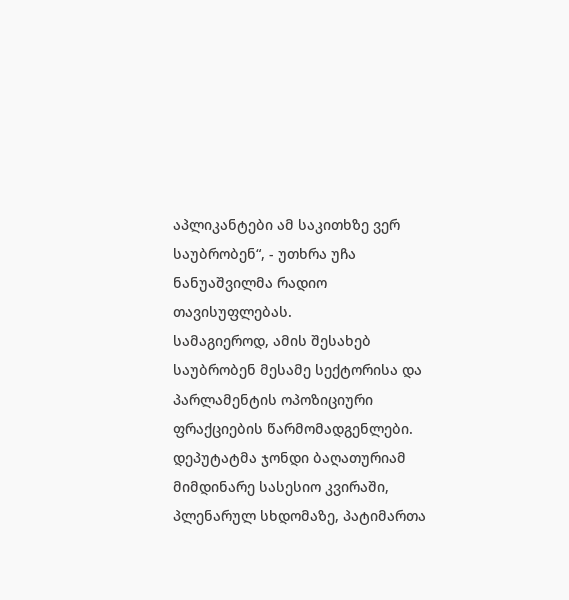აპლიკანტები ამ საკითხზე ვერ საუბრობენ“, - უთხრა უჩა ნანუაშვილმა რადიო თავისუფლებას.
სამაგიეროდ, ამის შესახებ საუბრობენ მესამე სექტორისა და პარლამენტის ოპოზიციური ფრაქციების წარმომადგენლები. დეპუტატმა ჯონდი ბაღათურიამ მიმდინარე სასესიო კვირაში, პლენარულ სხდომაზე, პატიმართა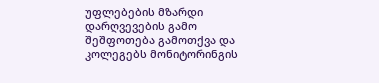უფლებების მზარდი დარღვევების გამო შეშფოთება გამოთქვა და კოლეგებს მონიტორინგის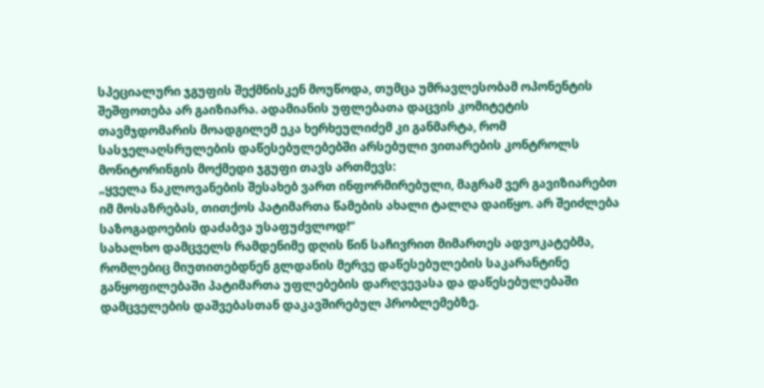სპეციალური ჯგუფის შექმნისკენ მოუწოდა, თუმცა უმრავლესობამ ოპონენტის შეშფოთება არ გაიზიარა. ადამიანის უფლებათა დაცვის კომიტეტის თავმჯდომარის მოადგილემ ეკა ხერხეულიძემ კი განმარტა, რომ სასჯელაღსრულების დაწესებულებებში არსებული ვითარების კონტროლს მონიტორინგის მოქმედი ჯგუფი თავს ართმევს:
„ყველა ნაკლოვანების შესახებ ვართ ინფორმირებული, მაგრამ ვერ გავიზიარებთ იმ მოსაზრებას, თითქოს პატიმართა წამების ახალი ტალღა დაიწყო. არ შეიძლება საზოგადოების დაძაბვა უსაფუძვლოდ!“
სახალხო დამცველს რამდენიმე დღის წინ საჩივრით მიმართეს ადვოკატებმა, რომლებიც მიუთითებდნენ გლდანის მერვე დაწესებულების საკარანტინე განყოფილებაში პატიმართა უფლებების დარღვევასა და დაწესებულებაში დამცველების დაშვებასთან დაკავშირებულ პრობლემებზე.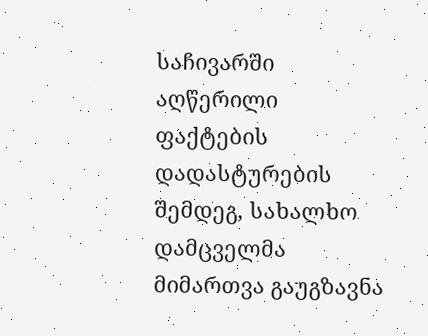საჩივარში აღწერილი ფაქტების დადასტურების შემდეგ, სახალხო დამცველმა მიმართვა გაუგზავნა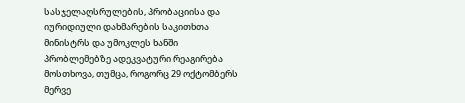სასჯელაღსრულების, პრობაციისა და იურიდიული დახმარების საკითხთა მინისტრს და უმოკლეს ხანში პრობლემებზე ადეკვატური რეაგირება მოსთხოვა, თუმცა, როგორც 29 ოქტომბერს მერვე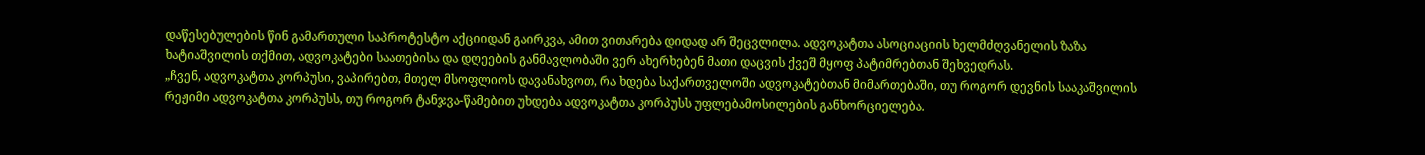დაწესებულების წინ გამართული საპროტესტო აქციიდან გაირკვა, ამით ვითარება დიდად არ შეცვლილა. ადვოკატთა ასოციაციის ხელმძღვანელის ზაზა ხატიაშვილის თქმით, ადვოკატები საათებისა და დღეების განმავლობაში ვერ ახერხებენ მათი დაცვის ქვეშ მყოფ პატიმრებთან შეხვედრას.
„ჩვენ, ადვოკატთა კორპუსი, ვაპირებთ, მთელ მსოფლიოს დავანახვოთ, რა ხდება საქართველოში ადვოკატებთან მიმართებაში, თუ როგორ დევნის სააკაშვილის რეჟიმი ადვოკატთა კორპუსს, თუ როგორ ტანჯვა-წამებით უხდება ადვოკატთა კორპუსს უფლებამოსილების განხორციელება.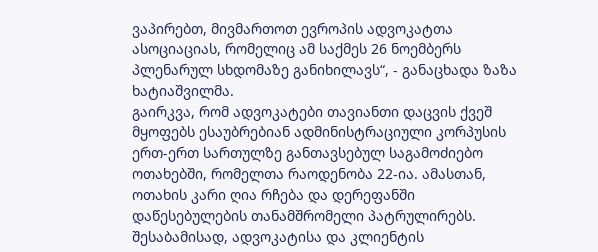ვაპირებთ, მივმართოთ ევროპის ადვოკატთა ასოციაციას, რომელიც ამ საქმეს 26 ნოემბერს პლენარულ სხდომაზე განიხილავს“, - განაცხადა ზაზა ხატიაშვილმა.
გაირკვა, რომ ადვოკატები თავიანთი დაცვის ქვეშ მყოფებს ესაუბრებიან ადმინისტრაციული კორპუსის ერთ-ერთ სართულზე განთავსებულ საგამოძიებო ოთახებში, რომელთა რაოდენობა 22-ია. ამასთან, ოთახის კარი ღია რჩება და დერეფანში დაწესებულების თანამშრომელი პატრულირებს. შესაბამისად, ადვოკატისა და კლიენტის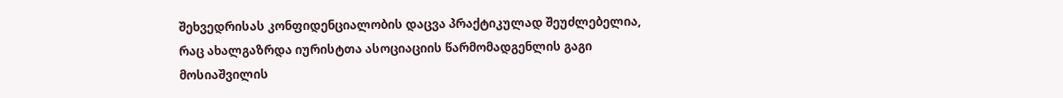შეხვედრისას კონფიდენციალობის დაცვა პრაქტიკულად შეუძლებელია, რაც ახალგაზრდა იურისტთა ასოციაციის წარმომადგენლის გაგი მოსიაშვილის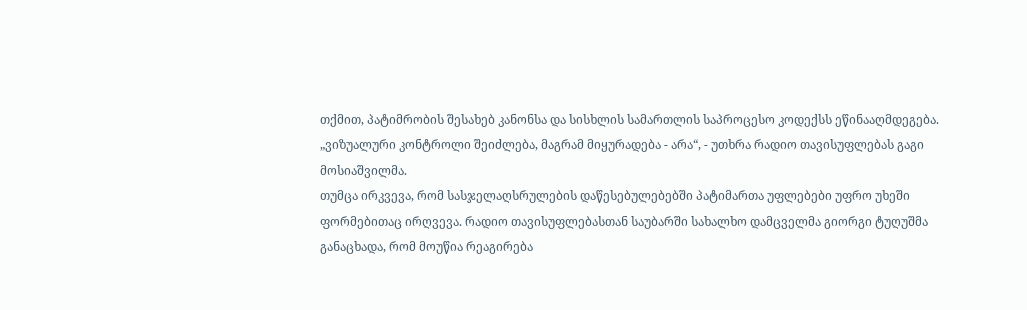თქმით, პატიმრობის შესახებ კანონსა და სისხლის სამართლის საპროცესო კოდექსს ეწინააღმდეგება.
„ვიზუალური კონტროლი შეიძლება, მაგრამ მიყურადება - არა“, - უთხრა რადიო თავისუფლებას გაგი მოსიაშვილმა.
თუმცა ირკვევა, რომ სასჯელაღსრულების დაწესებულებებში პატიმართა უფლებები უფრო უხეში ფორმებითაც ირღვევა. რადიო თავისუფლებასთან საუბარში სახალხო დამცველმა გიორგი ტუღუშმა განაცხადა, რომ მოუწია რეაგირება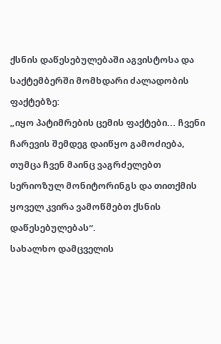ქსნის დაწესებულებაში აგვისტოსა და საქტემბერში მომხდარი ძალადობის ფაქტებზე:
„იყო პატიმრების ცემის ფაქტები... ჩვენი ჩარევის შემდეგ დაიწყო გამოძიება, თუმცა ჩვენ მაინც ვაგრძელებთ სერიოზულ მონიტორინგს და თითქმის ყოველ კვირა ვამოწმებთ ქსნის დაწესებულებას“.
სახალხო დამცველის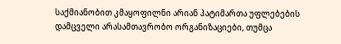საქმიანობით კმაყოფილნი არიან პატიმართა უფლებების დამცველი არასამთავრობო ორგანიზაციები, თუმცა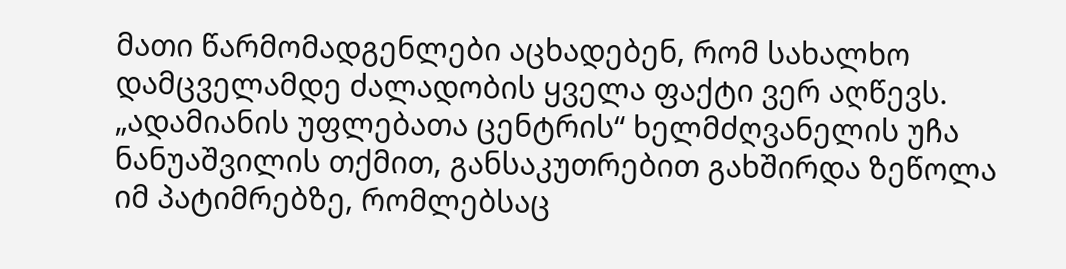მათი წარმომადგენლები აცხადებენ, რომ სახალხო დამცველამდე ძალადობის ყველა ფაქტი ვერ აღწევს. „ადამიანის უფლებათა ცენტრის“ ხელმძღვანელის უჩა ნანუაშვილის თქმით, განსაკუთრებით გახშირდა ზეწოლა იმ პატიმრებზე, რომლებსაც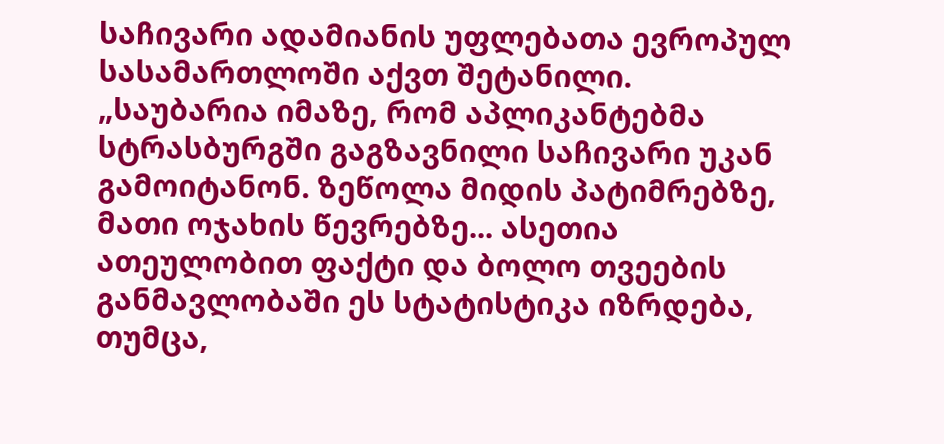საჩივარი ადამიანის უფლებათა ევროპულ სასამართლოში აქვთ შეტანილი.
„საუბარია იმაზე, რომ აპლიკანტებმა სტრასბურგში გაგზავნილი საჩივარი უკან გამოიტანონ. ზეწოლა მიდის პატიმრებზე, მათი ოჯახის წევრებზე... ასეთია ათეულობით ფაქტი და ბოლო თვეების განმავლობაში ეს სტატისტიკა იზრდება, თუმცა,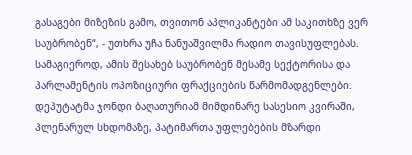გასაგები მიზეზის გამო, თვითონ აპლიკანტები ამ საკითხზე ვერ საუბრობენ“, - უთხრა უჩა ნანუაშვილმა რადიო თავისუფლებას.
სამაგიეროდ, ამის შესახებ საუბრობენ მესამე სექტორისა და პარლამენტის ოპოზიციური ფრაქციების წარმომადგენლები. დეპუტატმა ჯონდი ბაღათურიამ მიმდინარე სასესიო კვირაში, პლენარულ სხდომაზე, პატიმართა უფლებების მზარდი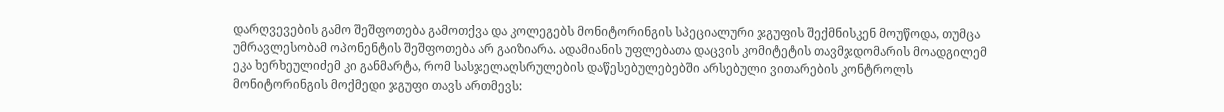დარღვევების გამო შეშფოთება გამოთქვა და კოლეგებს მონიტორინგის სპეციალური ჯგუფის შექმნისკენ მოუწოდა, თუმცა უმრავლესობამ ოპონენტის შეშფოთება არ გაიზიარა. ადამიანის უფლებათა დაცვის კომიტეტის თავმჯდომარის მოადგილემ ეკა ხერხეულიძემ კი განმარტა, რომ სასჯელაღსრულების დაწესებულებებში არსებული ვითარების კონტროლს მონიტორინგის მოქმედი ჯგუფი თავს ართმევს: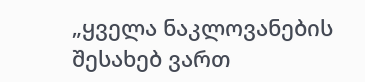„ყველა ნაკლოვანების შესახებ ვართ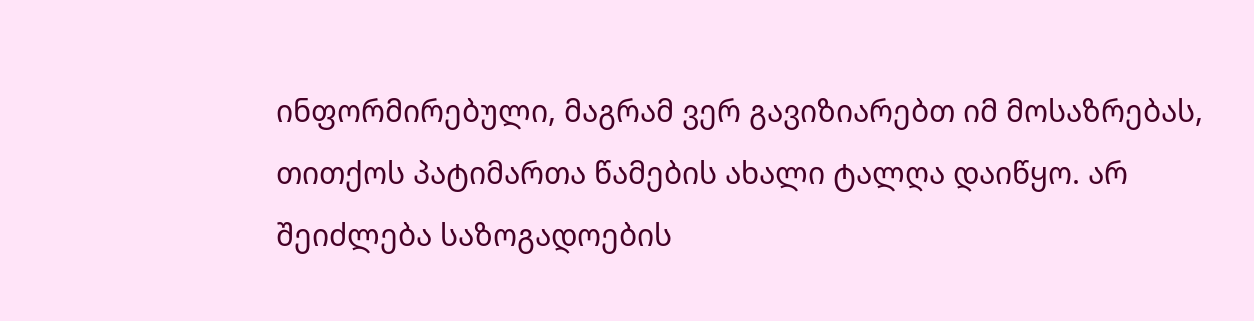ინფორმირებული, მაგრამ ვერ გავიზიარებთ იმ მოსაზრებას, თითქოს პატიმართა წამების ახალი ტალღა დაიწყო. არ შეიძლება საზოგადოების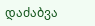დაძაბვა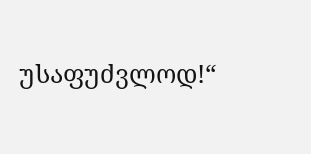უსაფუძვლოდ!“